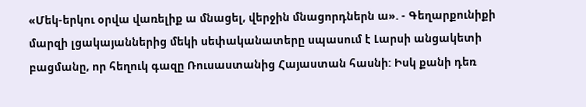«Մեկ-երկու օրվա վառելիք ա մնացել, վերջին մնացորդներն ա». - Գեղարքունիքի մարզի լցակայաններից մեկի սեփականատերը սպասում է Լարսի անցակետի բացմանը, որ հեղուկ գազը Ռուսաստանից Հայաստան հասնի: Իսկ քանի դեռ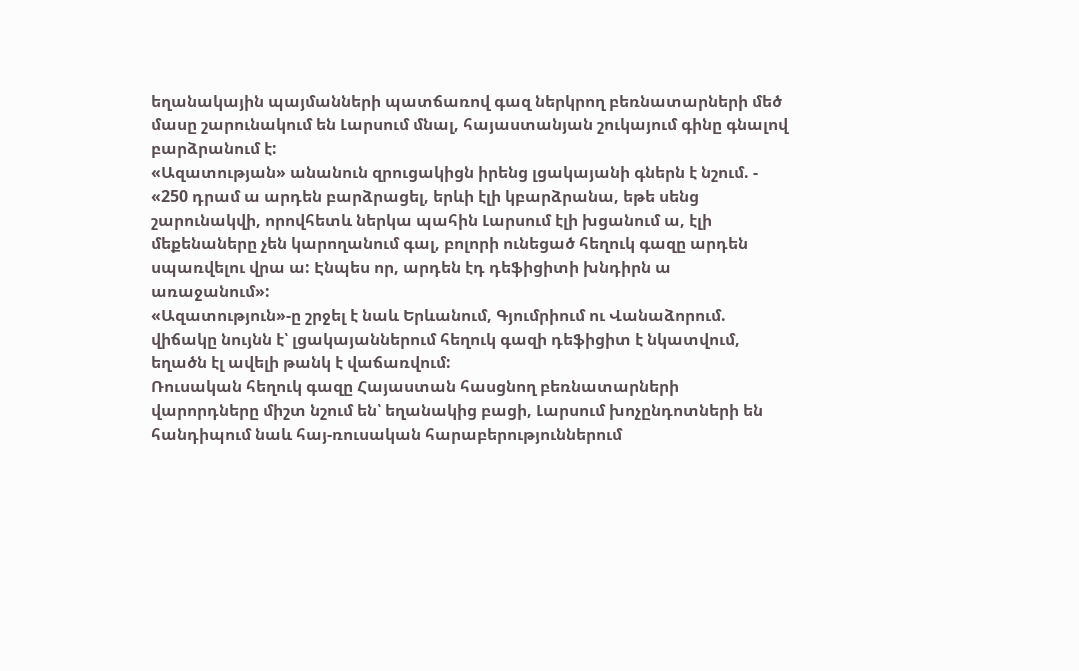եղանակային պայմանների պատճառով գազ ներկրող բեռնատարների մեծ մասը շարունակում են Լարսում մնալ, հայաստանյան շուկայում գինը գնալով բարձրանում է:
«Ազատության» անանուն զրուցակիցն իրենց լցակայանի գներն է նշում. - «250 դրամ ա արդեն բարձրացել, երևի էլի կբարձրանա, եթե սենց շարունակվի, որովհետև ներկա պահին Լարսում էլի խցանում ա, էլի մեքենաները չեն կարողանում գալ, բոլորի ունեցած հեղուկ գազը արդեն սպառվելու վրա ա: Էնպես որ, արդեն էդ դեֆիցիտի խնդիրն ա առաջանում»:
«Ազատություն»-ը շրջել է նաև Երևանում, Գյումրիում ու Վանաձորում. վիճակը նույնն է՝ լցակայաններում հեղուկ գազի դեֆիցիտ է նկատվում, եղածն էլ ավելի թանկ է վաճառվում:
Ռուսական հեղուկ գազը Հայաստան հասցնող բեռնատարների վարորդները միշտ նշում են՝ եղանակից բացի, Լարսում խոչընդոտների են հանդիպում նաև հայ-ռուսական հարաբերություններում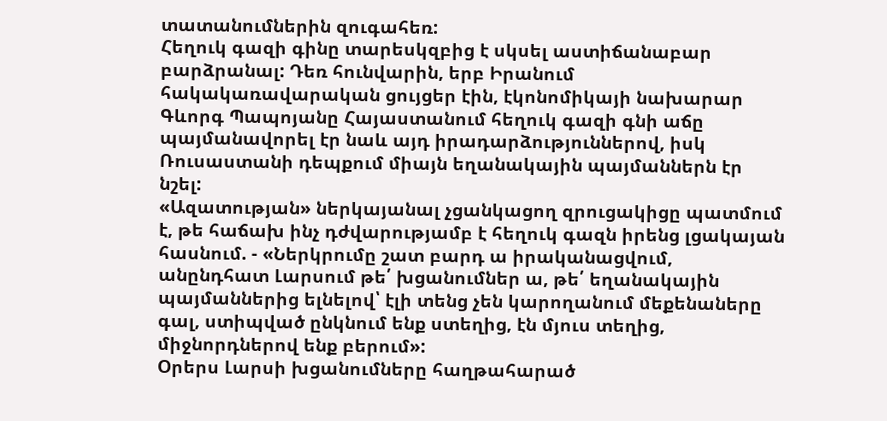տատանումներին զուգահեռ:
Հեղուկ գազի գինը տարեսկզբից է սկսել աստիճանաբար բարձրանալ: Դեռ հունվարին, երբ Իրանում հակակառավարական ցույցեր էին, էկոնոմիկայի նախարար Գևորգ Պապոյանը Հայաստանում հեղուկ գազի գնի աճը պայմանավորել էր նաև այդ իրադարձություններով, իսկ Ռուսաստանի դեպքում միայն եղանակային պայմաններն էր նշել:
«Ազատության» ներկայանալ չցանկացող զրուցակիցը պատմում է, թե հաճախ ինչ դժվարությամբ է հեղուկ գազն իրենց լցակայան հասնում. - «Ներկրումը շատ բարդ ա իրականացվում, անընդհատ Լարսում թե՛ խցանումներ ա, թե՛ եղանակային պայմաններից ելնելով՝ էլի տենց չեն կարողանում մեքենաները գալ, ստիպված ընկնում ենք ստեղից, էն մյուս տեղից, միջնորդներով ենք բերում»:
Օրերս Լարսի խցանումները հաղթահարած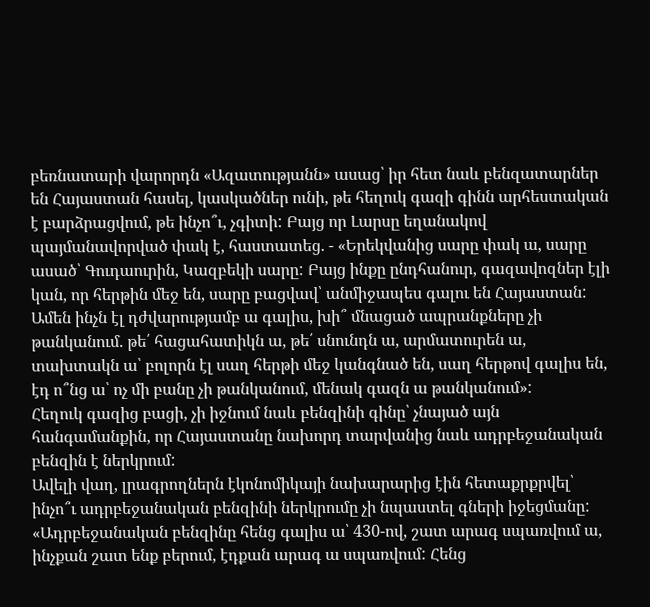բեռնատարի վարորդն «Ազատությանն» ասաց՝ իր հետ նաև բենզատարներ են Հայաստան հասել, կասկածներ ունի, թե հեղուկ գազի գինն արհեստական է բարձրացվում, թե ինչո՞ւ, չգիտի: Բայց որ Լարսը եղանակով պայմանավորված փակ է, հաստատեց. - «Երեկվանից սարը փակ ա, սարը ասած՝ Գուդաուրին, Կազբեկի սարը: Բայց ինքը ընդհանուր, գազավոզներ էլի կան, որ հերթին մեջ են, սարը բացվավ՝ անմիջապես գալու են Հայաստան: Ամեն ինչն էլ դժվարությամբ ա գալիս, խի՞ մնացած ապրանքները չի թանկանում. թե՛ հացահատիկն ա, թե՛ սնունդն ա, արմատուրեն ա, տախտակն ա՝ բոլորն էլ սաղ հերթի մեջ կանգնած են, սաղ հերթով գալիս են, էդ ո՞նց ա՝ ոչ մի բանը չի թանկանում, մենակ գազն ա թանկանում»:
Հեղուկ գազից բացի, չի իջնում նաև բենզինի գինը՝ չնայած այն հանգամանքին, որ Հայաստանը նախորդ տարվանից նաև ադրբեջանական բենզին է ներկրում:
Ավելի վաղ, լրագրողներն էկոնոմիկայի նախարարից էին հետաքրքրվել՝ ինչո՞ւ ադրբեջանական բենզինի ներկրումը չի նպաստել գների իջեցմանը:
«Ադրբեջանական բենզինը հենց գալիս ա՝ 430-ով, շատ արագ սպառվում ա, ինչքան շատ ենք բերում, էդքան արագ ա սպառվում: Հենց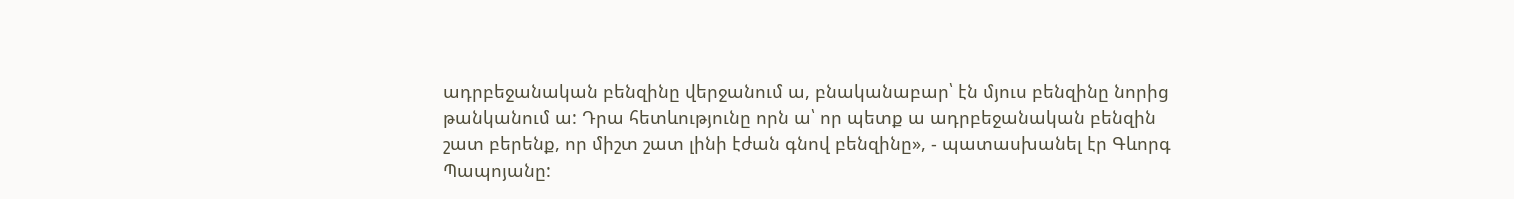ադրբեջանական բենզինը վերջանում ա, բնականաբար՝ էն մյուս բենզինը նորից թանկանում ա: Դրա հետևությունը որն ա՝ որ պետք ա ադրբեջանական բենզին շատ բերենք, որ միշտ շատ լինի էժան գնով բենզինը», - պատասխանել էր Գևորգ Պապոյանը: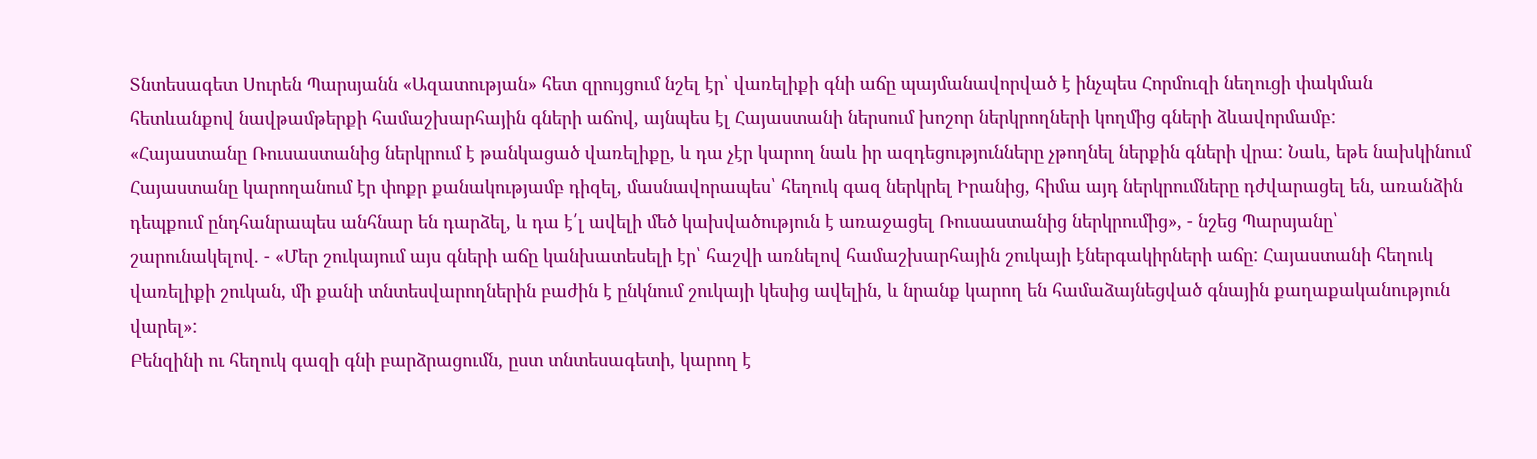Տնտեսագետ Սուրեն Պարսյանն «Ազատության» հետ զրույցում նշել էր՝ վառելիքի գնի աճը պայմանավորված է ինչպես Հորմուզի նեղուցի փակման հետևանքով նավթամթերքի համաշխարհային գների աճով, այնպես էլ Հայաստանի ներսում խոշոր ներկրողների կողմից գների ձևավորմամբ:
«Հայաստանը Ռուսաստանից ներկրում է թանկացած վառելիքը, և դա չէր կարող նաև իր ազդեցությունները չթողնել ներքին գների վրա: Նաև, եթե նախկինում Հայաստանը կարողանում էր փոքր քանակությամբ դիզել, մասնավորապես՝ հեղուկ գազ ներկրել Իրանից, հիմա այդ ներկրումները դժվարացել են, առանձին դեպքում ընդհանրապես անհնար են դարձել, և դա է՛լ ավելի մեծ կախվածություն է առաջացել Ռուսաստանից ներկրումից», - նշեց Պարսյանը՝ շարունակելով. - «Մեր շուկայում այս գների աճը կանխատեսելի էր՝ հաշվի առնելով համաշխարհային շուկայի էներգակիրների աճը: Հայաստանի հեղուկ վառելիքի շուկան, մի քանի տնտեսվարողներին բաժին է ընկնում շուկայի կեսից ավելին, և նրանք կարող են համաձայնեցված գնային քաղաքականություն վարել»:
Բենզինի ու հեղուկ գազի գնի բարձրացումն, ըստ տնտեսագետի, կարող է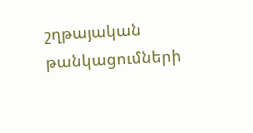շղթայական թանկացումների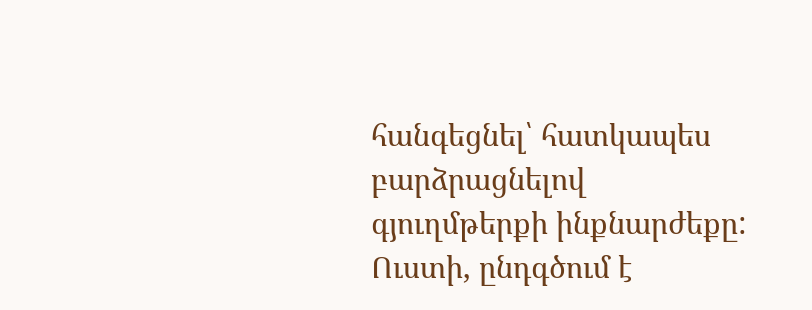հանգեցնել՝ հատկապես բարձրացնելով գյուղմթերքի ինքնարժեքը: Ուստի, ընդգծում է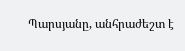Պարսյանը, անհրաժեշտ է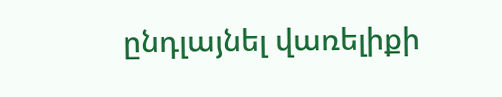ընդլայնել վառելիքի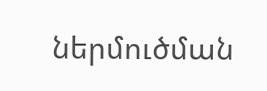ներմուծման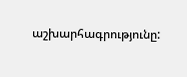աշխարհագրությունը: